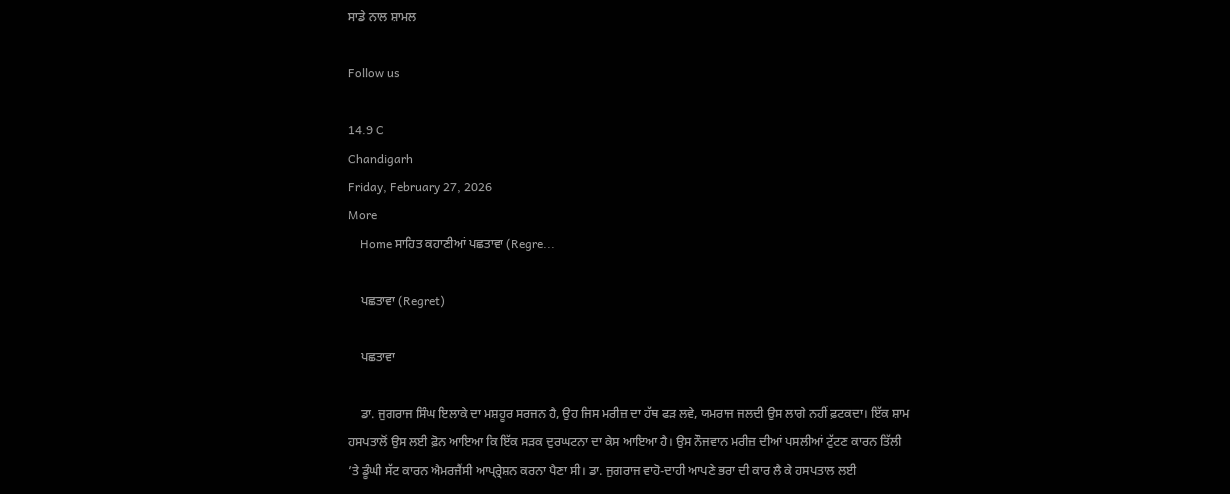ਸਾਡੇ ਨਾਲ ਸ਼ਾਮਲ

Follow us

14.9 C
Chandigarh
Friday, February 27, 2026
More
    Home ਸਾਹਿਤ ਕਹਾਣੀਆਂ ਪਛਤਾਵਾ (Regre...

    ਪਛਤਾਵਾ (Regret)

    ਪਛਤਾਵਾ

    ਡਾ. ਜੁਗਰਾਜ ਸਿੰਘ ਇਲਾਕੇ ਦਾ ਮਸ਼ਹੂਰ ਸਰਜਨ ਹੈ, ਉਹ ਜਿਸ ਮਰੀਜ਼ ਦਾ ਹੱਥ ਫੜ ਲਵੇ, ਯਮਰਾਜ ਜਲਦੀ ਉਸ ਲਾਗੇ ਨਹੀਂ ਫ਼ਟਕਦਾ। ਇੱਕ ਸ਼ਾਮ ਹਸਪਤਾਲੋਂ ਉਸ ਲਈ ਫ਼ੋਨ ਆਇਆ ਕਿ ਇੱਕ ਸੜਕ ਦੁਰਘਟਨਾ ਦਾ ਕੇਸ ਆਇਆ ਹੈ। ਉਸ ਨੌਜਵਾਨ ਮਰੀਜ਼ ਦੀਆਂ ਪਸਲੀਆਂ ਟੁੱਟਣ ਕਾਰਨ ਤਿੱਲੀ ’ਤੇ ਡੂੰਘੀ ਸੱਟ ਕਾਰਨ ਐਮਰਜੈਂਸੀ ਆਪ੍ਰ੍ਰੇਸ਼ਨ ਕਰਨਾ ਪੈਣਾ ਸੀ। ਡਾ. ਜੁਗਰਾਜ ਵਾਹੋ-ਦਾਹੀ ਆਪਣੇ ਭਰਾ ਦੀ ਕਾਰ ਲੈ ਕੇ ਹਸਪਤਾਲ ਲਈ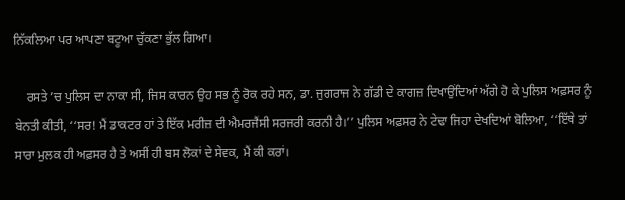ਨਿੱਕਲਿਆ ਪਰ ਆਪਣਾ ਬਟੂਆ ਚੁੱਕਣਾ ਭੁੱਲ ਗਿਆ।

    ਰਸਤੇ ’ਚ ਪੁਲਿਸ ਦਾ ਨਾਕਾ ਸੀ, ਜਿਸ ਕਾਰਨ ਉਹ ਸਭ ਨੂੰ ਰੋਕ ਰਹੇ ਸਨ, ਡਾ. ਜੁਗਰਾਜ ਨੇ ਗੱਡੀ ਦੇ ਕਾਗਜ਼ ਦਿਖਾਉਂਦਿਆਂ ਅੱਗੇ ਹੋ ਕੇ ਪੁਲਿਸ ਅਫ਼ਸਰ ਨੂੰ ਬੇਨਤੀ ਕੀਤੀ, ‘‘ਸਰ! ਮੈਂ ਡਾਕਟਰ ਹਾਂ ਤੇ ਇੱਕ ਮਰੀਜ਼ ਦੀ ਐਮਰਜੈਂਸੀ ਸਰਜਰੀ ਕਰਨੀ ਹੈ।’’ ਪੁਲਿਸ ਅਫ਼ਸਰ ਨੇ ਟੇਢਾ ਜਿਹਾ ਦੇਖਦਿਆਂ ਬੋਲਿਆ, ‘‘ਇੱਥੇ ਤਾਂ ਸਾਰਾ ਮੁਲਕ ਹੀ ਅਫ਼ਸਰ ਹੈ ਤੇ ਅਸੀਂ ਹੀ ਬਸ ਲੋਕਾਂ ਦੇ ਸੇਵਕ, ਮੈਂ ਕੀ ਕਰਾਂ।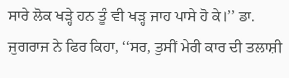ਸਾਰੇ ਲੋਕ ਖੜ੍ਹੇ ਹਨ ਤੂੰ ਵੀ ਖੜ੍ਹ ਜਾਹ ਪਾਸੇ ਹੋ ਕੇ।’’ ਡਾ. ਜੁਗਰਾਜ ਨੇ ਫਿਰ ਕਿਹਾ, ‘‘ਸਰ, ਤੁਸੀਂ ਮੇਰੀ ਕਾਰ ਦੀ ਤਲਾਸ਼ੀ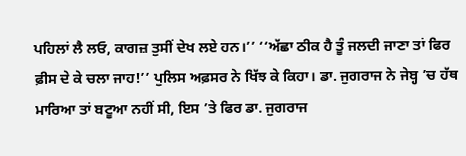ਪਹਿਲਾਂ ਲੈ ਲਓ, ਕਾਗਜ਼ ਤੁਸੀਂ ਦੇਖ ਲਏ ਹਨ।’’ ‘‘ਅੱਛਾ ਠੀਕ ਹੈ ਤੂੰ ਜਲਦੀ ਜਾਣਾ ਤਾਂ ਫਿਰ ਫ਼ੀਸ ਦੇ ਕੇ ਚਲਾ ਜਾਹ!’’ ਪੁਲਿਸ ਅਫ਼ਸਰ ਨੇ ਖਿੱਝ ਕੇ ਕਿਹਾ। ਡਾ. ਜੁਗਰਾਜ ਨੇ ਜੇਬ੍ਹ ’ਚ ਹੱਥ ਮਾਰਿਆ ਤਾਂ ਬਟੂਆ ਨਹੀਂ ਸੀ, ਇਸ ’ਤੇ ਫਿਰ ਡਾ. ਜੁਗਰਾਜ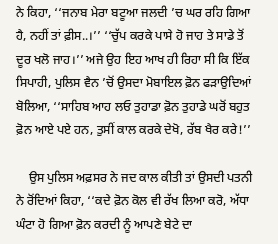ਨੇ ਕਿਹਾ, ‘‘ਜਨਾਬ ਮੇਰਾ ਬਟੂਆ ਜਲਦੀ ’ਚ ਘਰ ਰਹਿ ਗਿਆ ਹੈ, ਨਹੀਂ ਤਾਂ ਫ਼ੀਸ..।’’ ‘‘ਚੁੱਪ ਕਰਕੇ ਪਾਸੇ ਹੋ ਜਾਹ ਤੇ ਸਾਡੇ ਤੋਂ ਦੂਰ ਖਲੋ ਜਾਹ।’’ ਅਜੇ ਉਹ ਇਹ ਆਖ ਹੀ ਰਿਹਾ ਸੀ ਕਿ ਇੱਕ ਸਿਪਾਹੀ, ਪੁਲਿਸ ਵੈਨ ’ਚੋਂ ਉਸਦਾ ਮੋਬਾਇਲ ਫ਼ੋਨ ਫੜਾਉਦਿਆਂ ਬੋਲਿਆ, ‘‘ਸਾਹਿਬ ਆਹ ਲਓ ਤੁਹਾਡਾ ਫ਼ੋਨ ਤੁਹਾਡੇ ਘਰੋਂ ਬਹੁਤ ਫ਼ੋਨ ਆਏ ਪਏ ਹਨ, ਤੁਸੀਂ ਕਾਲ ਕਰਕੇ ਦੇਖੋ, ਰੱਬ ਖੈਰ ਕਰੇ!’’

    ਉਸ ਪੁਲਿਸ ਅਫ਼ਸਰ ਨੇ ਜਦ ਕਾਲ ਕੀਤੀ ਤਾਂ ਉਸਦੀ ਪਤਨੀ ਨੇ ਰੋਂਦਿਆਂ ਕਿਹਾ, ‘‘ਕਦੇ ਫ਼ੋਨ ਕੋਲ ਵੀ ਰੱਖ ਲਿਆ ਕਰੋ, ਅੱਧਾ ਘੰਟਾ ਹੋ ਗਿਆ ਫ਼ੋਨ ਕਰਦੀ ਨੂੰ ਆਪਣੇ ਬੇਟੇ ਦਾ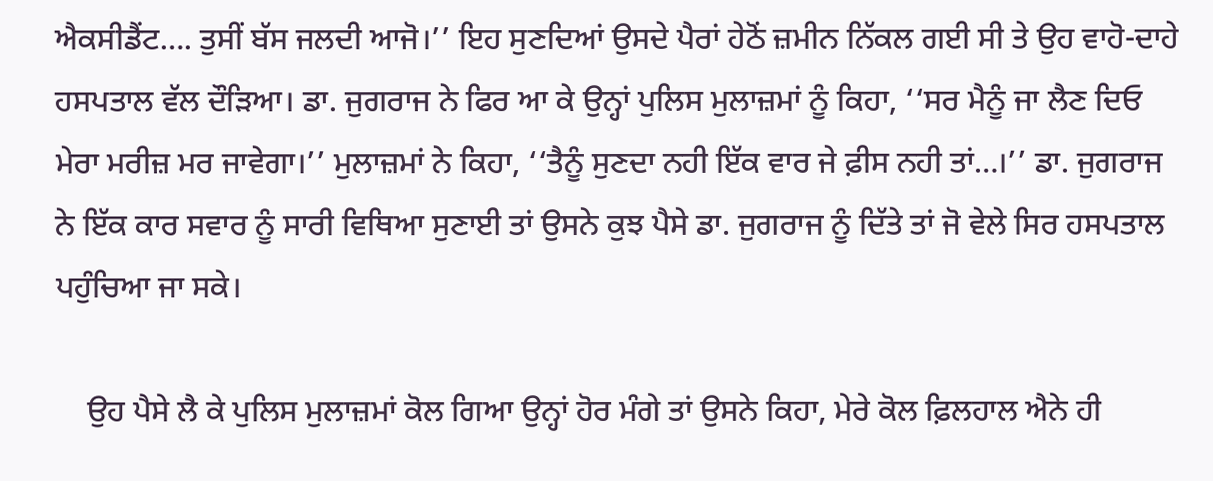ਐਕਸੀਡੈਂਟ…. ਤੁਸੀਂ ਬੱਸ ਜਲਦੀ ਆਜੋ।’’ ਇਹ ਸੁਣਦਿਆਂ ਉਸਦੇ ਪੈਰਾਂ ਹੇਠੋਂ ਜ਼ਮੀਨ ਨਿੱਕਲ ਗਈ ਸੀ ਤੇ ਉਹ ਵਾਹੋ-ਦਾਹੇ ਹਸਪਤਾਲ ਵੱਲ ਦੌੜਿਆ। ਡਾ. ਜੁਗਰਾਜ ਨੇ ਫਿਰ ਆ ਕੇ ਉਨ੍ਹਾਂ ਪੁਲਿਸ ਮੁਲਾਜ਼ਮਾਂ ਨੂੰ ਕਿਹਾ, ‘‘ਸਰ ਮੈਨੂੰ ਜਾ ਲੈਣ ਦਿਓ ਮੇਰਾ ਮਰੀਜ਼ ਮਰ ਜਾਵੇਗਾ।’’ ਮੁਲਾਜ਼ਮਾਂ ਨੇ ਕਿਹਾ, ‘‘ਤੈਨੂੰ ਸੁਣਦਾ ਨਹੀ ਇੱਕ ਵਾਰ ਜੇ ਫ਼ੀਸ ਨਹੀ ਤਾਂ…।’’ ਡਾ. ਜੁਗਰਾਜ ਨੇ ਇੱਕ ਕਾਰ ਸਵਾਰ ਨੂੰ ਸਾਰੀ ਵਿਥਿਆ ਸੁਣਾਈ ਤਾਂ ਉਸਨੇ ਕੁਝ ਪੈਸੇ ਡਾ. ਜੁਗਰਾਜ ਨੂੰ ਦਿੱਤੇ ਤਾਂ ਜੋ ਵੇਲੇ ਸਿਰ ਹਸਪਤਾਲ ਪਹੁੰਚਿਆ ਜਾ ਸਕੇ।

    ਉਹ ਪੈਸੇ ਲੈ ਕੇ ਪੁਲਿਸ ਮੁਲਾਜ਼ਮਾਂ ਕੋਲ ਗਿਆ ਉਨ੍ਹਾਂ ਹੋਰ ਮੰਗੇ ਤਾਂ ਉਸਨੇ ਕਿਹਾ, ਮੇਰੇ ਕੋਲ ਫ਼ਿਲਹਾਲ ਐਨੇ ਹੀ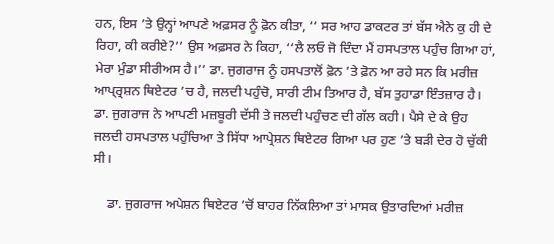ਹਨ, ਇਸ ’ਤੇ ਉਨ੍ਹਾਂ ਆਪਣੇ ਅਫ਼ਸਰ ਨੂੰ ਫ਼ੋਨ ਕੀਤਾ, ‘‘ ਸਰ ਆਹ ਡਾਕਟਰ ਤਾਂ ਬੱਸ ਐਨੇ ਕੁ ਹੀ ਦੇ ਰਿਹਾ, ਕੀ ਕਰੀਏ?’’ ਉਸ ਅਫ਼ਸਰ ਨੇ ਕਿਹਾ, ‘‘ਲੈ ਲਓ ਜੋ ਦਿੰਦਾ ਮੈਂ ਹਸਪਤਾਲ ਪਹੁੰਚ ਗਿਆ ਹਾਂ, ਮੇਰਾ ਮੁੰਡਾ ਸੀਰੀਅਸ ਹੈ।’’ ਡਾ. ਜੁਗਰਾਜ ਨੂੰ ਹਸਪਤਾਲੋਂ ਫ਼ੋਨ ’ਤੇ ਫ਼ੋਨ ਆ ਰਹੇ ਸਨ ਕਿ ਮਰੀਜ਼ ਆਪ੍ਰ੍ਰਸ਼ਨ ਥਿਏਟਰ ’ਚ ਹੈ, ਜਲਦੀ ਪਹੁੰਚੋ, ਸਾਰੀ ਟੀਮ ਤਿਆਰ ਹੈ, ਬੱਸ ਤੁਹਾਡਾ ਇੰਤਜ਼ਾਰ ਹੈ। ਡਾ. ਜੁਗਰਾਜ ਨੇ ਆਪਣੀ ਮਜ਼ਬੂਰੀ ਦੱਸੀ ਤੇ ਜਲਦੀ ਪਹੁੰਚਣ ਦੀ ਗੱਲ ਕਹੀ। ਪੈਸੇ ਦੇ ਕੇ ਉਹ ਜਲਦੀ ਹਸਪਤਾਲ ਪਹੁੰਚਿਆ ਤੇ ਸਿੱਧਾ ਆਪ੍ਰੇਸ਼ਨ ਥਿਏਟਰ ਗਿਆ ਪਰ ਹੁਣ ’ਤੇ ਬੜੀ ਦੇਰ ਹੋ ਚੁੱਕੀ ਸੀ।

    ਡਾ. ਜੁਗਰਾਜ ਅਪੇਸ਼ਨ ਥਿਏਟਰ ’ਚੋਂ ਬਾਹਰ ਨਿੱਕਲਿਆ ਤਾਂ ਮਾਸਕ ਉਤਾਰਦਿਆਂ ਮਰੀਜ਼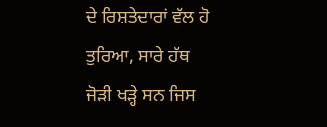ਦੇ ਰਿਸ਼ਤੇਦਾਰਾਂ ਵੱਲ ਹੋ ਤੁਰਿਆ, ਸਾਰੇ ਹੱਥ ਜੋੜੀ ਖੜ੍ਹੇ ਸਨ ਜਿਸ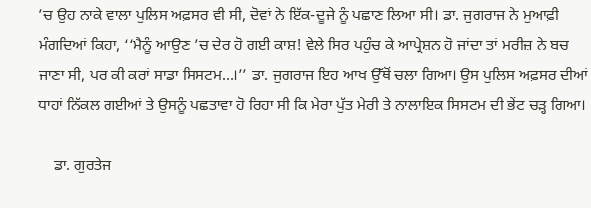’ਚ ਉਹ ਨਾਕੇ ਵਾਲਾ ਪੁਲਿਸ ਅਫ਼ਸਰ ਵੀ ਸੀ, ਦੋਵਾਂ ਨੇ ਇੱਕ-ਦੂਜੇ ਨੂੰ ਪਛਾਣ ਲਿਆ ਸੀ। ਡਾ. ਜੁਗਰਾਜ ਨੇ ਮੁਆਫ਼ੀ ਮੰਗਦਿਆਂ ਕਿਹਾ, ‘‘ਮੈਨੂੰ ਆਉਣ ’ਚ ਦੇਰ ਹੋ ਗਈ ਕਾਸ਼! ਵੇਲੇ ਸਿਰ ਪਹੁੰਚ ਕੇ ਆਪ੍ਰੇਸ਼ਨ ਹੋ ਜਾਂਦਾ ਤਾਂ ਮਰੀਜ਼ ਨੇ ਬਚ ਜਾਣਾ ਸੀ, ਪਰ ਕੀ ਕਰਾਂ ਸਾਡਾ ਸਿਸਟਮ…।’’ ਡਾ. ਜੁਗਰਾਜ ਇਹ ਆਖ ਉੱਥੋਂ ਚਲਾ ਗਿਆ। ਉਸ ਪੁਲਿਸ ਅਫ਼ਸਰ ਦੀਆਂ ਧਾਹਾਂ ਨਿੱਕਲ ਗਈਆਂ ਤੇ ਉਸਨੂੰ ਪਛਤਾਵਾ ਹੋ ਰਿਹਾ ਸੀ ਕਿ ਮੇਰਾ ਪੁੱਤ ਮੇਰੀ ਤੇ ਨਾਲਾਇਕ ਸਿਸਟਮ ਦੀ ਭੇਂਟ ਚੜ੍ਹ ਗਿਆ।

    ਡਾ. ਗੁਰਤੇਜ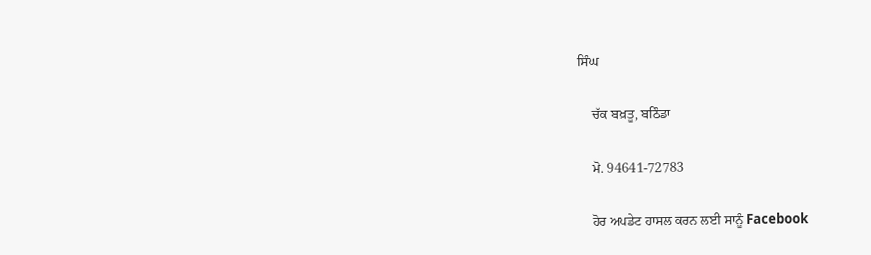ਸਿੰਘ

    ਚੱਕ ਬਖ਼ਤੂ, ਬਠਿੰਡਾ

    ਮੋ. 94641-72783

    ਹੋਰ ਅਪਡੇਟ ਹਾਸਲ ਕਰਨ ਲਈ ਸਾਨੂੰ Facebook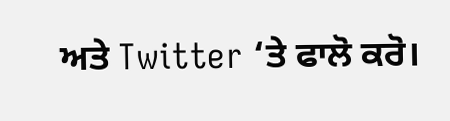ਅਤੇ Twitter ‘ਤੇ ਫਾਲੋ ਕਰੋ।